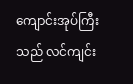ကျောင်းအုပ်ကြီးသည် လင်ကျင်း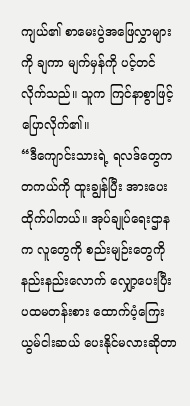ကျယ်၏ စာမေးပွဲအဖြေလွှာများကို ချကာ မျက်မှန်ကို ပင့်တင်လိုက်သည်။ သူက ကြင်နာစွာဖြင့်ပြောလိုက်၏။
“ဒီကျောင်းသားရဲ့ ရလဒ်တွေက တကယ်ကို ထူးချွန်ပြီး အားပေးထိုက်ပါတယ်။ အုပ်ချုပ်ရေးဌာနက လူတွေကို စည်းမျဉ်းတွေကို နည်းနည်းလောက် လျှော့ပေးပြီး ပထမတန်းစား ထောက်ပံ့ကြေး ယွမ်ငါးဆယ် ပေးနိုင်မလားဆိုတာ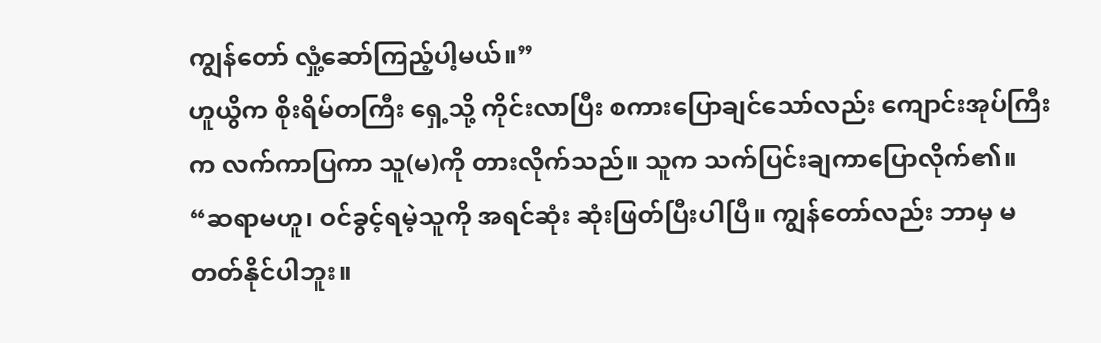ကျွန်တော် လှုံ့ဆော်ကြည့်ပါ့မယ်။”
ဟူယွိက စိုးရိမ်တကြီး ရှေ့သို့ ကိုင်းလာပြီး စကားပြောချင်သော်လည်း ကျောင်းအုပ်ကြီးက လက်ကာပြကာ သူ(မ)ကို တားလိုက်သည်။ သူက သက်ပြင်းချကာပြောလိုက်၏။
“ဆရာမဟူ၊ ဝင်ခွင့်ရမဲ့သူကို အရင်ဆုံး ဆုံးဖြတ်ပြီးပါပြီ။ ကျွန်တော်လည်း ဘာမှ မတတ်နိုင်ပါဘူး။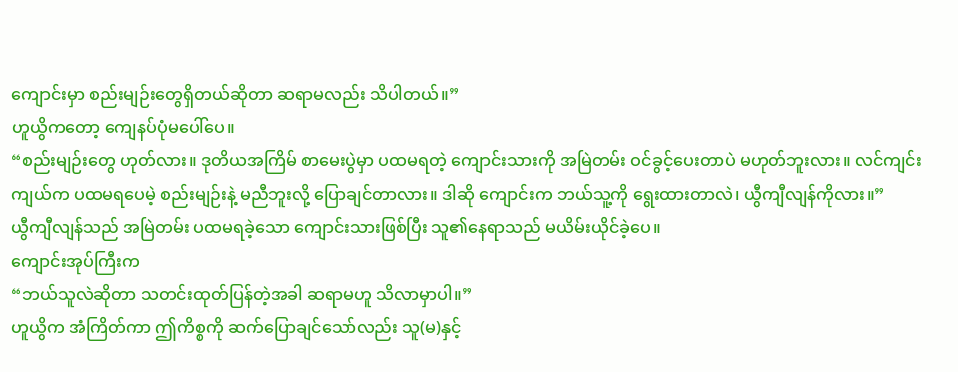ကျောင်းမှာ စည်းမျဉ်းတွေရှိတယ်ဆိုတာ ဆရာမလည်း သိပါတယ်။”
ဟူယွိကတော့ ကျေနပ်ပုံမပေါ်ပေ။
“စည်းမျဉ်းတွေ ဟုတ်လား။ ဒုတိယအကြိမ် စာမေးပွဲမှာ ပထမရတဲ့ ကျောင်းသားကို အမြဲတမ်း ဝင်ခွင့်ပေးတာပဲ မဟုတ်ဘူးလား။ လင်ကျင်းကျယ်က ပထမရပေမဲ့ စည်းမျဉ်းနဲ့ မညီဘူးလို့ ပြောချင်တာလား။ ဒါဆို ကျောင်းက ဘယ်သူ့ကို ရွေးထားတာလဲ၊ ယွီကျီလျန်ကိုလား။”
ယွီကျီလျန်သည် အမြဲတမ်း ပထမရခဲ့သော ကျောင်းသားဖြစ်ပြီး သူ၏နေရာသည် မယိမ်းယိုင်ခဲ့ပေ။
ကျောင်းအုပ်ကြီးက
“ဘယ်သူလဲဆိုတာ သတင်းထုတ်ပြန်တဲ့အခါ ဆရာမဟူ သိလာမှာပါ။”
ဟူယွိက အံကြိတ်ကာ ဤကိစ္စကို ဆက်ပြောချင်သော်လည်း သူ(မ)နှင့်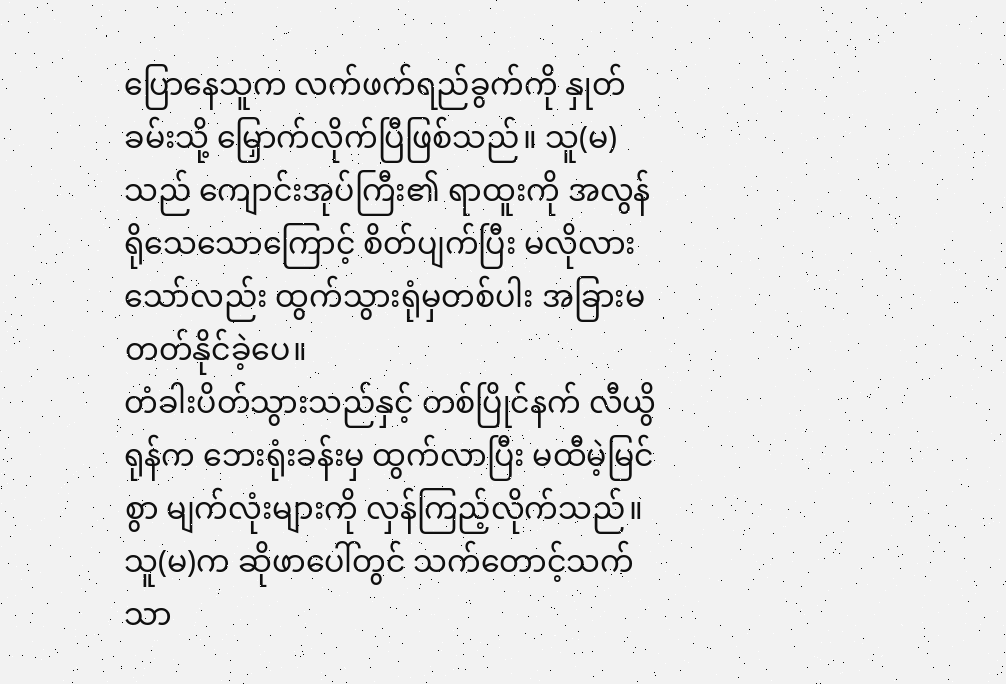ပြောနေသူက လက်ဖက်ရည်ခွက်ကို နှုတ်ခမ်းသို့ မြှောက်လိုက်ပြီဖြစ်သည်။ သူ(မ)သည် ကျောင်းအုပ်ကြီး၏ ရာထူးကို အလွန်ရိုသေသောကြောင့် စိတ်ပျက်ပြီး မလိုလားသော်လည်း ထွက်သွားရုံမှတစ်ပါး အခြားမတတ်နိုင်ခဲ့ပေ။
တံခါးပိတ်သွားသည်နှင့် တစ်ပြိုင်နက် လီယွိရုန်က ဘေးရုံးခန်းမှ ထွက်လာပြီး မထီမဲ့မြင်စွာ မျက်လုံးများကို လှန်ကြည့်လိုက်သည်။ သူ(မ)က ဆိုဖာပေါ်တွင် သက်တောင့်သက်သာ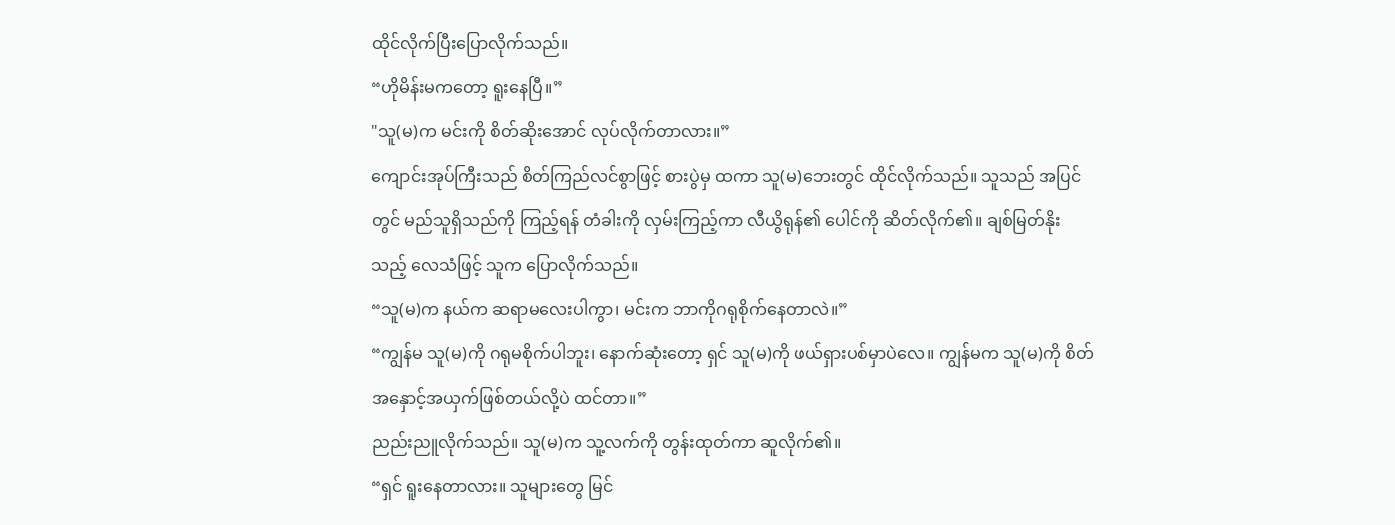ထိုင်လိုက်ပြီးပြောလိုက်သည်။
“ဟိုမိန်းမကတော့ ရူးနေပြီ။”
"သူ(မ)က မင်းကို စိတ်ဆိုးအောင် လုပ်လိုက်တာလား။”
ကျောင်းအုပ်ကြီးသည် စိတ်ကြည်လင်စွာဖြင့် စားပွဲမှ ထကာ သူ(မ)ဘေးတွင် ထိုင်လိုက်သည်။ သူသည် အပြင်တွင် မည်သူရှိသည်ကို ကြည့်ရန် တံခါးကို လှမ်းကြည့်ကာ လီယွိရုန်၏ ပေါင်ကို ဆိတ်လိုက်၏။ ချစ်မြတ်နိုးသည့် လေသံဖြင့် သူက ပြောလိုက်သည်။
“သူ(မ)က နယ်က ဆရာမလေးပါကွာ၊ မင်းက ဘာကိုဂရုစိုက်နေတာလဲ။”
“ကျွန်မ သူ(မ)ကို ဂရုမစိုက်ပါဘူး၊ နောက်ဆုံးတော့ ရှင် သူ(မ)ကို ဖယ်ရှားပစ်မှာပဲလေ။ ကျွန်မက သူ(မ)ကို စိတ်အနှောင့်အယှက်ဖြစ်တယ်လို့ပဲ ထင်တာ။”
ညည်းညူလိုက်သည်။ သူ(မ)က သူ့လက်ကို တွန်းထုတ်ကာ ဆူလိုက်၏။
“ရှင် ရူးနေတာလား။ သူများတွေ မြင်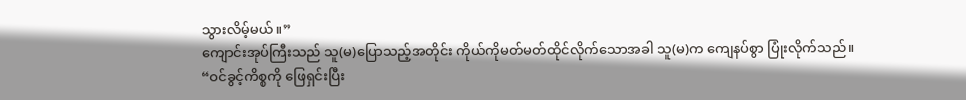သွားလိမ့်မယ်။”
ကျောင်းအုပ်ကြီးသည် သူ(မ)ပြောသည့်အတိုင်း ကိုယ်ကိုမတ်မတ်ထိုင်လိုက်သောအခါ သူ(မ)က ကျေနပ်စွာ ပြုံးလိုက်သည်။
“ဝင်ခွင့်ကိစ္စကို ဖြေရှင်းပြီး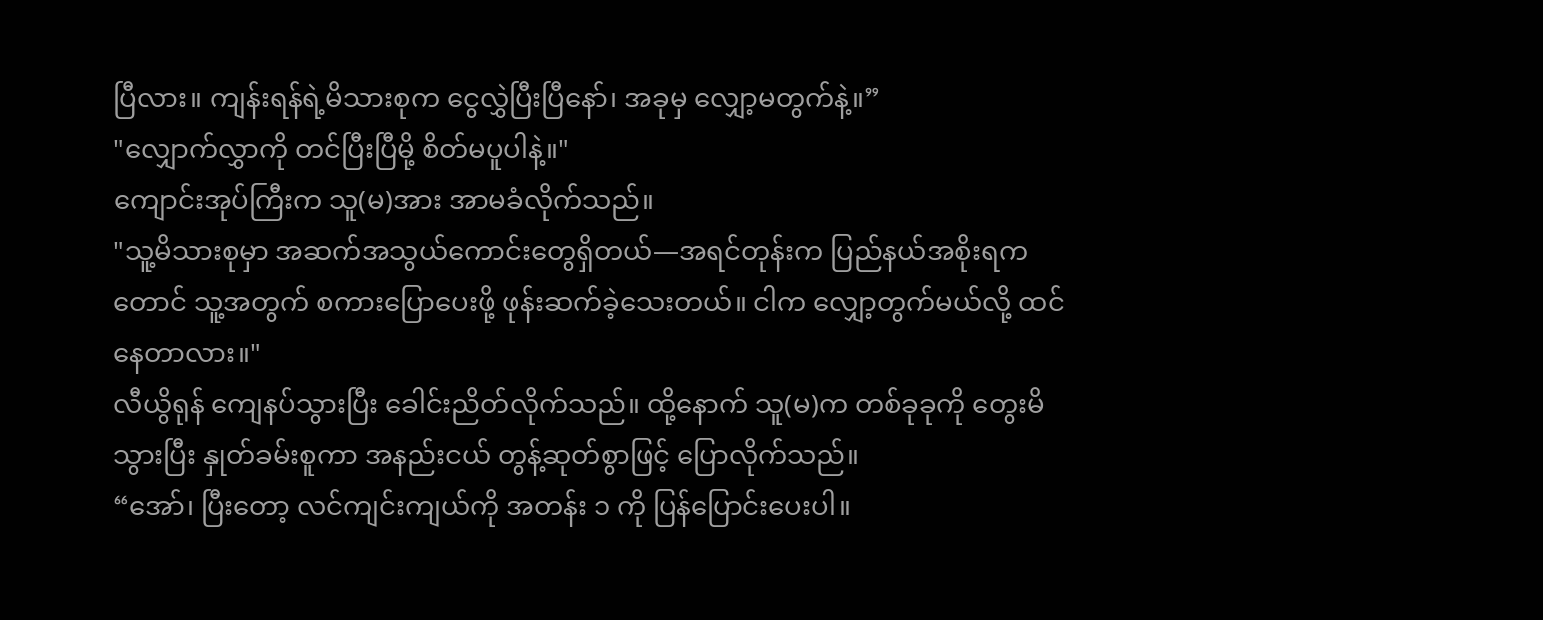ပြီလား။ ကျန်းရန်ရဲ့မိသားစုက ငွေလွှဲပြီးပြီနော်၊ အခုမှ လျှော့မတွက်နဲ့။”
"လျှောက်လွှာကို တင်ပြီးပြီမို့ စိတ်မပူပါနဲ့။"
ကျောင်းအုပ်ကြီးက သူ(မ)အား အာမခံလိုက်သည်။
"သူ့မိသားစုမှာ အဆက်အသွယ်ကောင်းတွေရှိတယ်—အရင်တုန်းက ပြည်နယ်အစိုးရကတောင် သူ့အတွက် စကားပြောပေးဖို့ ဖုန်းဆက်ခဲ့သေးတယ်။ ငါက လျှော့တွက်မယ်လို့ ထင်နေတာလား။"
လီယွိရုန် ကျေနပ်သွားပြီး ခေါင်းညိတ်လိုက်သည်။ ထို့နောက် သူ(မ)က တစ်ခုခုကို တွေးမိသွားပြီး နှုတ်ခမ်းစူကာ အနည်းငယ် တွန့်ဆုတ်စွာဖြင့် ပြောလိုက်သည်။
“အော်၊ ပြီးတော့ လင်ကျင်းကျယ်ကို အတန်း ၁ ကို ပြန်ပြောင်းပေးပါ။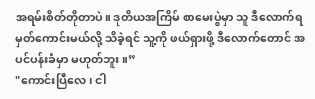အရမ်းစိတ်တိုတာပဲ။ ဒုတိယအကြိမ် စာမေးပွဲမှာ သူ ဒီလောက်ရမှတ်ကောင်းမယ်လို့ သိခဲ့ရင် သူ့ကို ဖယ်ရှားဖို့ ဒီလောက်တောင် အပင်ပန်းခံမှာ မဟုတ်ဘူး။”
"ကောင်းပြီလေ၊ ငါ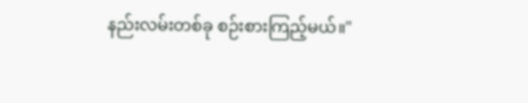နည်းလမ်းတစ်ခု စဉ်းစားကြည့်မယ်။"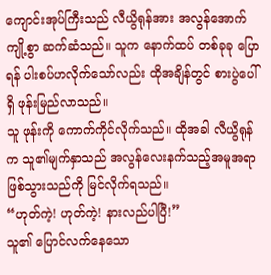ကျောင်းအုပ်ကြီးသည် လီယွိရုန်အား အလွန်အောက်ကျို့စွာ ဆက်ဆံသည်။ သူက နောက်ထပ် တစ်ခုခု ပြောရန် ပါးစပ်ဟလိုက်သော်လည်း ထိုအချိန်တွင် စားပွဲပေါ်ရှိ ဖုန်းမြည်လာသည်။
သူ ဖုန်းကို ကောက်ကိုင်လိုက်သည်။ ထိုအခါ လီယွိရုန်က သူ၏မျက်နှာသည် အလွန်လေးနက်သည့်အမူအရာ ဖြစ်သွားသည်ကို မြင်လိုက်ရသည်။
“ဟုတ်ကဲ့! ဟုတ်ကဲ့! နားလည်ပါပြီ!”
သူ၏ ပြောင်လက်နေသော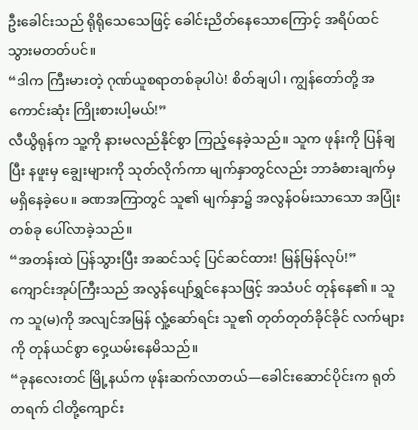ဦးခေါင်းသည် ရိုရိုသေသေဖြင့် ခေါင်းညိတ်နေသောကြောင့် အရိပ်ထင်သွားမတတ်ပင်။
“ဒါက ကြီးမားတဲ့ ဂုဏ်ယူစရာတစ်ခုပါပဲ! စိတ်ချပါ၊ ကျွန်တော်တို့ အကောင်းဆုံး ကြိုးစားပါ့မယ်!”
လီယွိရုန်က သူ့ကို နားမလည်နိုင်စွာ ကြည့်နေခဲ့သည်။ သူက ဖုန်းကို ပြန်ချပြီး နဖူးမှ ချွေးများကို သုတ်လိုက်ကာ မျက်နှာတွင်လည်း ဘာခံစားချက်မှ မရှိနေခဲ့ပေ။ ခဏအကြာတွင် သူ၏ မျက်နှာ၌ အလွန်ဝမ်းသာသော အပြုံးတစ်ခု ပေါ်လာခဲ့သည်။
“အတန်းထဲ ပြန်သွားပြီး အဆင်သင့် ပြင်ဆင်ထား! မြန်မြန်လုပ်!”
ကျောင်းအုပ်ကြီးသည် အလွန်ပျော်ရွှင်နေသဖြင့် အသံပင် တုန်နေ၏။ သူက သူ(မ)ကို အလျင်အမြန် လှုံ့ဆော်ရင်း သူ၏ တုတ်တုတ်ခိုင်ခိုင် လက်များကို တုန်ယင်စွာ ဝှေ့ယမ်းနေမိသည်။
“ခုနလေးတင် မြို့နယ်က ဖုန်းဆက်လာတယ်—ခေါင်းဆောင်ပိုင်းက ရုတ်တရက် ငါတို့ကျောင်း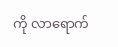ကို လာရောက်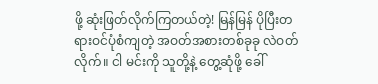ဖို့ ဆုံးဖြတ်လိုက်ကြတယ်တဲ့! မြန်မြန် ပိုပြီးတရားဝင်ပုံစံကျတဲ့ အဝတ်အစားတစ်ခုခု လဲဝတ်လိုက်။ ငါ မင်းကို သူတို့နဲ့ တွေ့ဆုံဖို့ ခေါ်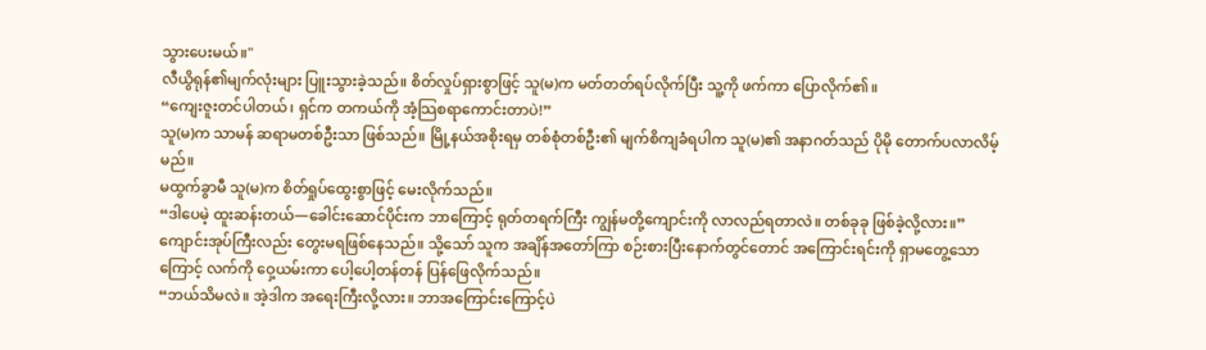သွားပေးမယ်။"
လီယွိရုန်၏မျက်လုံးများ ပြူးသွားခဲ့သည်။ စိတ်လှုပ်ရှားစွာဖြင့် သူ(မ)က မတ်တတ်ရပ်လိုက်ပြီး သူ့ကို ဖက်ကာ ပြောလိုက်၏။
“ကျေးဇူးတင်ပါတယ်၊ ရှင်က တကယ်ကို အံ့သြစရာကောင်းတာပဲ!”
သူ(မ)က သာမန် ဆရာမတစ်ဦးသာ ဖြစ်သည်။ မြို့နယ်အစိုးရမှ တစ်စုံတစ်ဦး၏ မျက်စိကျခံရပါက သူ(မ)၏ အနာဂတ်သည် ပိုမို တောက်ပလာလိမ့်မည်။
မထွက်ခွာမီ သူ(မ)က စိတ်ရှုပ်ထွေးစွာဖြင့် မေးလိုက်သည်။
“ဒါပေမဲ့ ထူးဆန်းတယ်—ခေါင်းဆောင်ပိုင်းက ဘာကြောင့် ရုတ်တရက်ကြီး ကျွန်မတို့ကျောင်းကို လာလည်ရတာလဲ။ တစ်ခုခု ဖြစ်ခဲ့လို့လား။”
ကျောင်းအုပ်ကြီးလည်း တွေးမရဖြစ်နေသည်။ သို့သော် သူက အချိန်အတော်ကြာ စဉ်းစားပြီးနောက်တွင်တောင် အကြောင်းရင်းကို ရှာမတွေ့သောကြောင့် လက်ကို ဝှေ့ယမ်းကာ ပေါ့ပေါ့တန်တန် ပြန်ဖြေလိုက်သည်။
“ဘယ်သိမလဲ။ အဲ့ဒါက အရေးကြီးလို့လား။ ဘာအကြောင်းကြောင့်ပဲ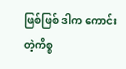ဖြစ်ဖြစ် ဒါက ကောင်းတဲ့ကိစ္စ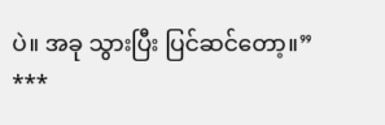ပဲ။ အခု သွားပြီး ပြင်ဆင်တော့။”
***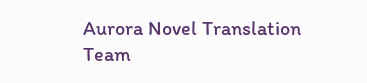Aurora Novel Translation Team